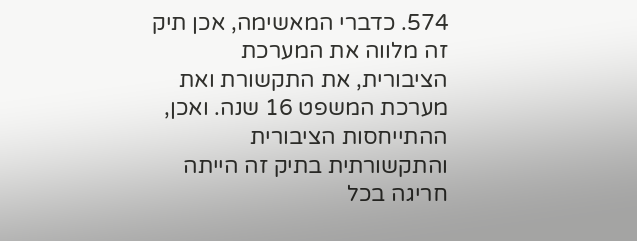574. כדברי המאשימה, אכן תיק זה מלווה את המערכת הציבורית, את התקשורת ואת מערכת המשפט 16 שנה. ואכן, ההתייחסות הציבורית והתקשורתית בתיק זה הייתה חריגה בכל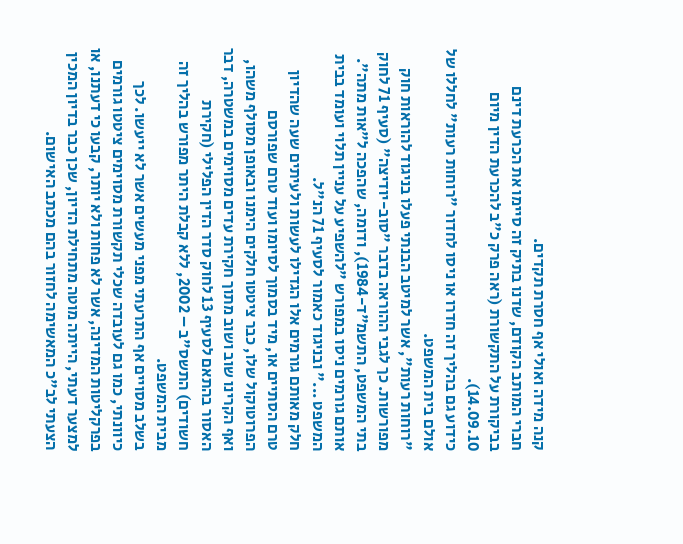קנה מידה ואולי אף חסרת תקדים.
חברי המותב הקודם, שדנו בתיק זה סיימו את הכרעת דינם בביקורת על התקשורת (ראה פרק כ"ב להכרעת הדין מיום 14.09.10).
כידוע גם בהליך זה חדרו או ניסו לחדור "רוחות רעות" לחללו של אולם בית המשפט.
"רוחות רעות", אשר למיטב הבנתי פעלו בניגוד להוראות חוק מפורשות. כך לגבי ההוראה בדבר "סוב-יודיצה" (סעיף 71 לחוק בתי המשפט, התשמ"ד-1984), ודומה, שהפכה ל"אות מתה". אותם גורמים ניסו במפורש "להשפיע על עניין תלוי ועומד בבית המשפט ..." ובניגוד כאמור לסעיף 71 הנ"ל.
חלק מאותם גורמים אלו הגדילו לעשות ולעיתים שעה שהדיון טרם הסתיים או, מיד בסמוך לסיומו ועוד טרם שפורסם הפרוטוקול שלו, כבר ציטטו חלקים הימנו ובאופן מסולף משהו, ואף הקרינו שוב ושוב מתוך חקירת עדים מסוימים במשטרה, דבר האסור בהתאם לסעיף 13 לחוק סדר הדין הפלילי (חקירת חשודים) התשס"ב – 2002, ללא קבלת היתר מפורש בהליך זה מבית המשפט.
בשלב מסויים אף התרעתי מפני מעשים אשר לא ייעשו. לכך כיוונתי, כמו גם לעובדה שכלי תקשורת מסוימים ציטטו גורמים בפרקליטות המדינה, אשר לא פחות ולא יותר, קבעו כי דעתנו, או למצער דעתי, הייתה מוטה מתחילת הדיון, שכן כבר בדיון המכין הצעתי לב"כ המאשימה לחזור בהם מכתב האישום.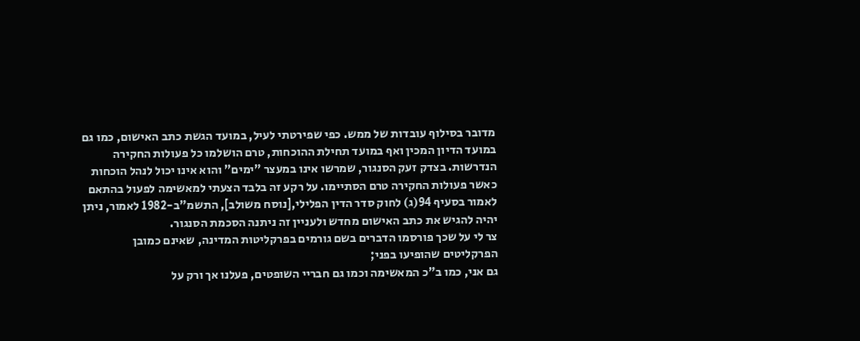מדובר בסילוף עובדות של ממש. כפי שפירטתי לעיל, במועד הגשת כתב האישום, כמו גם במועד הדיון המכין ואף במועד תחילת ההוכחות, טרם הושלמו כל פעולות החקירה הנדרשות. בצדק זעק הסנגור, שמרשו אינו במעצר "ימים" והוא אינו יכול לנהל הוכחות כאשר פעולות החקירה טרם הסתיימו. על רקע זה בלבד הצעתי למאשימה לפעול בהתאם לאמור בסעיף 94(ג) לחוק סדר הדין הפלילי,[נוסח משולב], התשמ"ב-1982 לאמור, ניתן יהיה להגיש את כתב האישום מחדש ולעניין זה ניתנה הסכמת הסנגור.
צר לי על שכך פורסמו הדברים בשם גורמים בפרקליטות המדינה, שאינם כמובן הפרקליטים שהופיעו בפני;
גם אני, כמו ב"כ המאשימה וכמו גם חבריי השופטים, פעלנו אך ורק על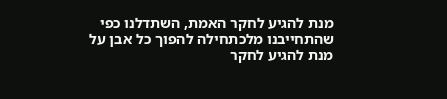מנת להגיע לחקר האמת, השתדלנו כפי שהתחייבנו מלכתחילה להפוך כל אבן על מנת להגיע לחקר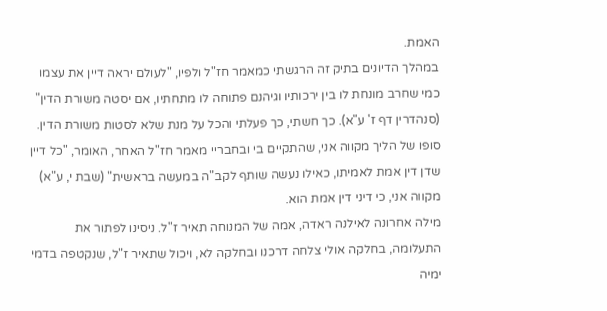האמת.
במהלך הדיונים בתיק זה הרגשתי כמאמר חז"ל ולפיו, "לעולם יראה דיין את עצמו כמי שחרב מונחת לו בין ירכותיו וגיהנם פתוחה לו מתחתיו, אם יסטה משורת הדין" (סנהדרין דף ז' ע"א). כך חשתי, כך פעלתי והכל על מנת שלא לסטות משורת הדין.
סופו של הליך מקווה אני, שהתקיים בי ובחבריי מאמר חז"ל האחר, האומר, "כל דיין שדן דין אמת לאמיתו, כאילו נעשה שותף לקב"ה במעשה בראשית" (שבת י, ע"א)
מקווה אני, כי דיני דין אמת הוא.
מילה אחרונה לאילנה ראדה, אמה של המנוחה תאיר ז"ל. ניסינו לפתור את התעלומה, בחלקה אולי צלחה דרכנו ובחלקה לא, ויכול שתאיר ז"ל, שנקטפה בדמי ימיה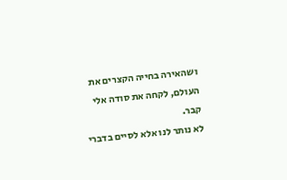ושהאירה בחייה הקצרים את העולם, לקחה את סודה אלי קבר.
לא נותר לנו אלא לסיים בדברי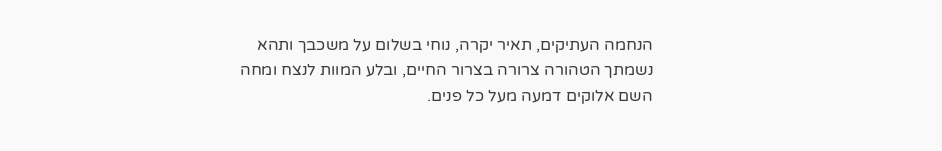הנחמה העתיקים, תאיר יקרה, נוחי בשלום על משכבך ותהא נשמתך הטהורה צרורה בצרור החיים, ובלע המוות לנצח ומחה השם אלוקים דמעה מעל כל פנים.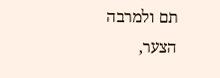תם ולמרבה הצער,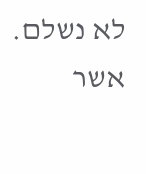לא נשלם.
אשר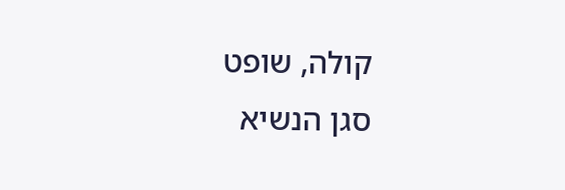קולה, שופט
סגן הנשיא